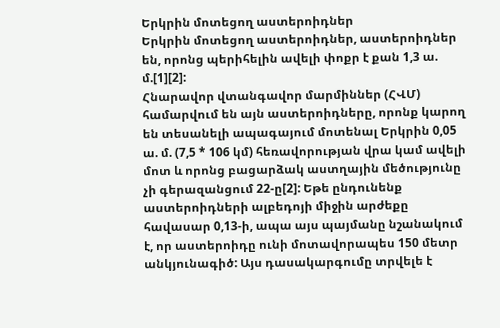Երկրին մոտեցող աստերոիդներ
Երկրին մոտեցող աստերոիդներ, աստերոիդներ են, որոնց պերիհելին ավելի փոքր է քան 1,3 ա. մ.[1][2]:
Հնարավոր վտանգավոր մարմիններ (ՀՎՄ) համարվում են այն աստերոիդները, որոնք կարող են տեսանելի ապագայում մոտենալ Երկրին 0,05 ա. մ. (7,5 * 106 կմ) հեռավորության վրա կամ ավելի մոտ և որոնց բացարձակ աստղային մեծությունը չի գերազանցում 22-ը[2]: Եթե ընդունենք աստերոիդների ալբեդոյի միջին արժեքը հավասար 0,13-ի, ապա այս պայմանը նշանակում է, որ աստերոիդը ունի մոտավորապես 150 մետր անկյունագիծ: Այս դասակարգումը տրվելե է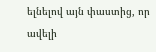ելնելով այն փաստից, որ ավելի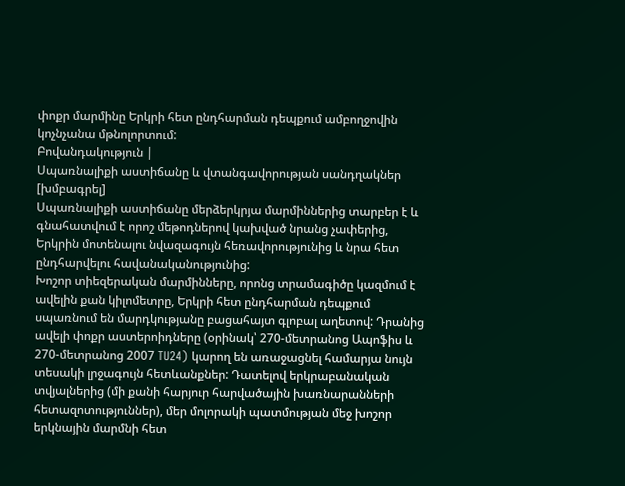փոքր մարմինը Երկրի հետ ընդհարման դեպքում ամբողջովին կոչնչանա մթնոլորտում:
Բովանդակություն |
Սպառնալիքի աստիճանը և վտանգավորության սանդղակներ [խմբագրել]
Սպառնալիքի աստիճանը մերձերկրյա մարմիններից տարբեր է և գնահատվում է որոշ մեթոդներով կախված նրանց չափերից, Երկրին մոտենալու նվազագույն հեռավորությունից և նրա հետ ընդհարվելու հավանականությունից:
Խոշոր տիեզերական մարմինները, որոնց տրամագիծը կազմում է ավելին քան կիլոմետրը, Երկրի հետ ընդհարման դեպքում սպառնում են մարդկությանը բացահայտ գլոբալ աղետով: Դրանից ավելի փոքր աստերոիդները (օրինակ՝ 270-մետրանոց Ապոֆիս և 270-մետրանոց 2007 TU24) կարող են առաջացնել համարյա նույն տեսակի լրջագույն հետևանքներ: Դատելով երկրաբանական տվյալներից (մի քանի հարյուր հարվածային խառնարանների հետազոտություններ), մեր մոլորակի պատմության մեջ խոշոր երկնային մարմնի հետ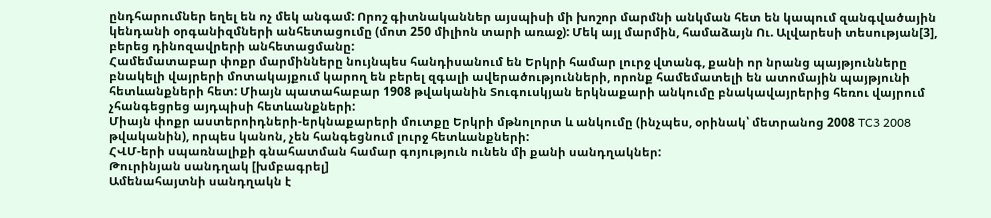ընդհարումներ եղել են ոչ մեկ անգամ: Որոշ գիտնականներ այսպիսի մի խոշոր մարմնի անկման հետ են կապում զանգվածային կենդանի օրգանիզմների անհետացումը (մոտ 250 միլիոն տարի առաջ): Մեկ այլ մարմին, համաձայն Ու. Ալվարեսի տեսության[3], բերեց դինոզավրերի անհետացմանը:
Համեմատաբար փոքր մարմինները նույնպես հանդիսանում են Երկրի համար լուրջ վտանգ, քանի որ նրանց պայթյունները բնակելի վայրերի մոտակայքում կարող են բերել զգալի ավերածությունների, որոնք համեմատելի են ատոմային պայթյունի հետևանքների հետ: Միայն պատահաբար 1908 թվականին Տուգուսկյան երկնաքարի անկումը բնակավայրերից հեռու վայրում չհանգեցրեց այդպիսի հետևանքների:
Միայն փոքր աստերոիդների-երկնաքարերի մուտքը Երկրի մթնոլորտ և անկումը (ինչպես, օրինակ՝ մետրանոց 2008 TC3 2008 թվականին), որպես կանոն, չեն հանգեցնում լուրջ հետևանքների:
ՀՎՄ-երի սպառնալիքի գնահատման համար գոյություն ունեն մի քանի սանդղակներ:
Թուրինյան սանդղակ [խմբագրել]
Ամենահայտնի սանդղակն է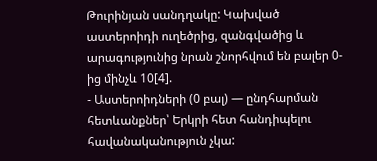Թուրինյան սանդղակը: Կախված աստերոիդի ուղեծրից, զանգվածից և արագությունից նրան շնորհվում են բալեր 0-ից մինչև 10[4].
- Աստերոիդների (0 բալ) — ընդհարման հետևանքներ՝ Երկրի հետ հանդիպելու հավանականություն չկա: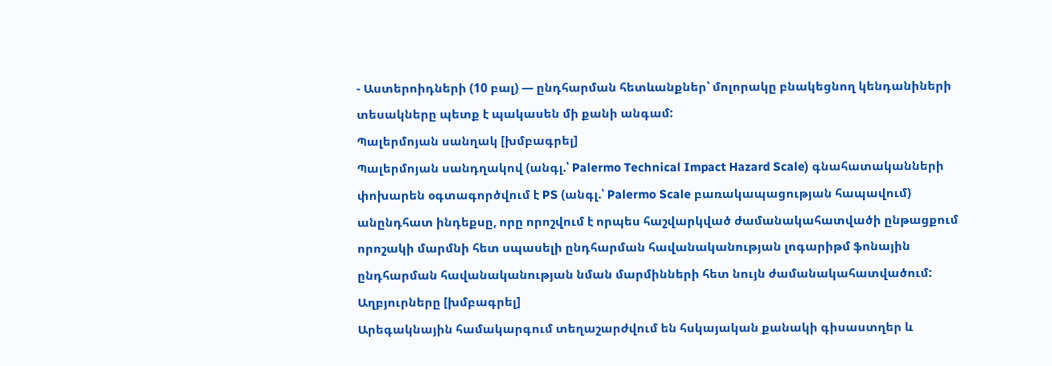- Աստերոիդների (10 բալ) — ընդհարման հետևանքներ՝ մոլորակը բնակեցնող կենդանիների տեսակները պետք է պակասեն մի քանի անգամ:
Պալերմոյան սանղակ [խմբագրել]
Պալերմոյան սանդղակով (անգլ.՝ Palermo Technical Impact Hazard Scale) գնահատականների փոխարեն օգտագործվում է PS (անգլ.՝ Palermo Scale բառակապացության հապավում) անընդհատ ինդեքսը, որը որոշվում է որպես հաշվարկված ժամանակահատվածի ընթացքում որոշակի մարմնի հետ սպասելի ընդհարման հավանականության լոգարիթմ ֆոնային ընդհարման հավանականության նման մարմինների հետ նույն ժամանակահատվածում:
Աղբյուրները [խմբագրել]
Արեգակնային համակարգում տեղաշարժվում են հսկայական քանակի գիսաստղեր և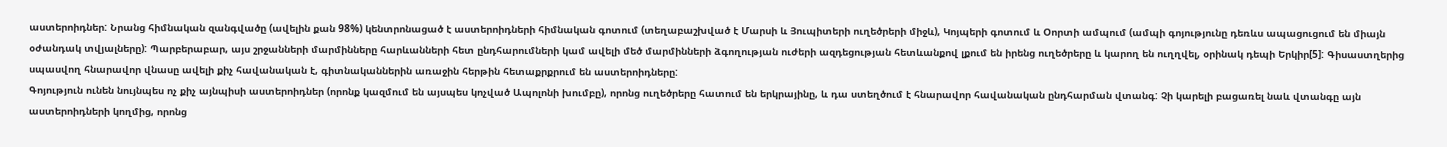աստերոիդներ: Նրանց հիմնական զանգվածը (ավելին քան 98%) կենտրոնացած է աստերոիդների հիմնական գոտում (տեղաբաշխված է Մարսի և Յուպիտերի ուղեծրերի միջև), Կոյպերի գոտում և Օորտի ամպում (ամպի գոյությունը դեռևս ապացուցում են միայն օժանդակ տվյալները): Պարբերաբար, այս շրջանների մարմինները հարևանների հետ ընդհարումների կամ ավելի մեծ մարմինների ձգողության ուժերի ազդեցության հետևանքով լքում են իրենց ուղեծրերը և կարող են ուղղվել, օրինակ դեպի Երկիր[5]: Գիսաստղերից սպասվող հնարավոր վնասը ավելի քիչ հավանական է, գիտնականներին առաջին հերթին հետաքրքրում են աստերոիդները:
Գոյություն ունեն նույնպես ոչ քիչ այնպիսի աստերոիդներ (որոնք կազմում են այսպես կոչված Ապոլոնի խումբը), որոնց ուղեծրերը հատում են երկրայինը, և դա ստեղծում է հնարավոր հավանական ընդհարման վտանգ: Չի կարելի բացառել նաև վտանգը այն աստերոիդների կողմից, որոնց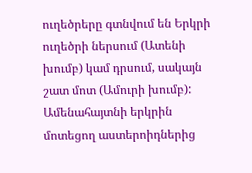ուղեծրերը գտնվում են Երկրի ուղեծրի ներսում (Ատենի խումբ) կամ դրսում, սակայն շատ մոտ (Ամուրի խումբ):
Ամենահայտնի երկրին մոտեցող աստերոիդներից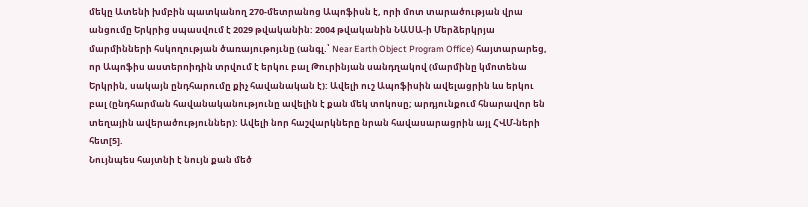մեկը Ատենի խմբին պատկանող 270-մետրանոց Ապոֆիսն է, որի մոտ տարածության վրա անցումը Երկրից սպասվում է 2029 թվականին: 2004 թվականին ՆԱՍԱ-ի Մերձերկրյա մարմինների հսկողության ծառայութոյւնը (անգլ.՝ Near Earth Object Program Office) հայտարարեց, որ Ապոֆիս աստերոիդին տրվում է երկու բալ Թուրինյան սանդղակով (մարմինը կմոտենա Երկրին, սակայն ընդհարումը քիչ հավանական է): Ավելի ուշ Ապոֆիսին ավելացրին ևս երկու բալ (ընդհարման հավանականությունը ավելին է քան մեկ տոկոսը; արդյունքում հնարավոր են տեղային ավերածություններ): Ավելի նոր հաշվարկները նրան հավասարացրին այլ ՀՎՄ-ների հետ[5].
Նույնպես հայտնի է նույն քան մեծ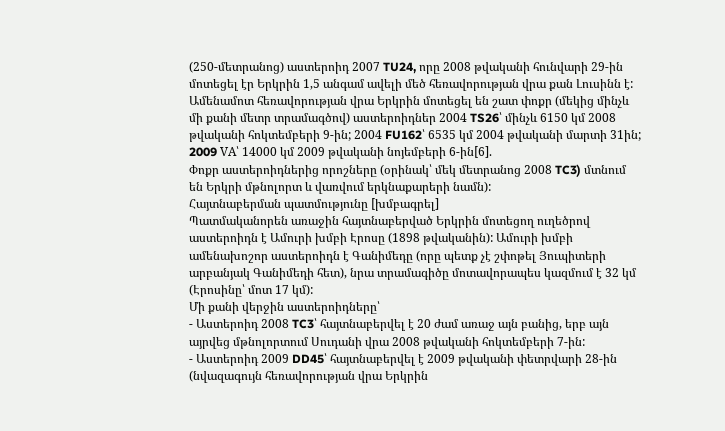(250-մետրանոց) աստերոիդ 2007 TU24, որը 2008 թվականի հունվարի 29-ին մոտեցել էր Երկրին 1,5 անգամ ավելի մեծ հեռավորության վրա քան Լուսինն է:
Ամենամոտ հեռավորության վրա Երկրին մոտեցել են շատ փոքր (մեկից մինչև մի քանի մետր տրամագծով) աստերոիդներ 2004 TS26՝ մինչև 6150 կմ 2008 թվականի հոկտեմբերի 9-ին; 2004 FU162՝ 6535 կմ 2004 թվականի մարտի 31ին; 2009 VA՝ 14000 կմ 2009 թվականի նոյեմբերի 6-ին[6].
Փոքր աստերոիդներից որոշները (օրինակ՝ մեկ մետրանոց 2008 TC3) մտնում են Երկրի մթնոլորտ և վառվում երկնաքարերի նամն):
Հայտնաբերման պատմությունը [խմբագրել]
Պատմականորեն առաջին հայտնաբերված Երկրին մոտեցող ուղեծրով աստերոիդն է Ամուրի խմբի Էրոսը (1898 թվականին): Ամուրի խմբի ամենախոշոր աստերոիդն է Գանիմեդը (որը պետք չէ շփոթել Յուպիտերի արբանյակ Գանիմեդի հետ), նրա տրամագիծը մոտավորապես կազմում է 32 կմ (Էրոսինը՝ մոտ 17 կմ):
Մի քանի վերջին աստերոիդները՝
- Աստերոիդ 2008 TC3՝ հայտնաբերվել է 20 ժամ առաջ այն բանից, երբ այն այրվեց մթնոլորտում Սուդանի վրա 2008 թվականի հոկտեմբերի 7-ին:
- Աստերոիդ 2009 DD45՝ հայտնաբերվել է 2009 թվականի փետրվարի 28-ին (նվազագույն հեռավորության վրա Երկրին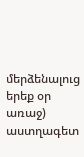մերձենալուց երեք օր առաջ) աստղագետ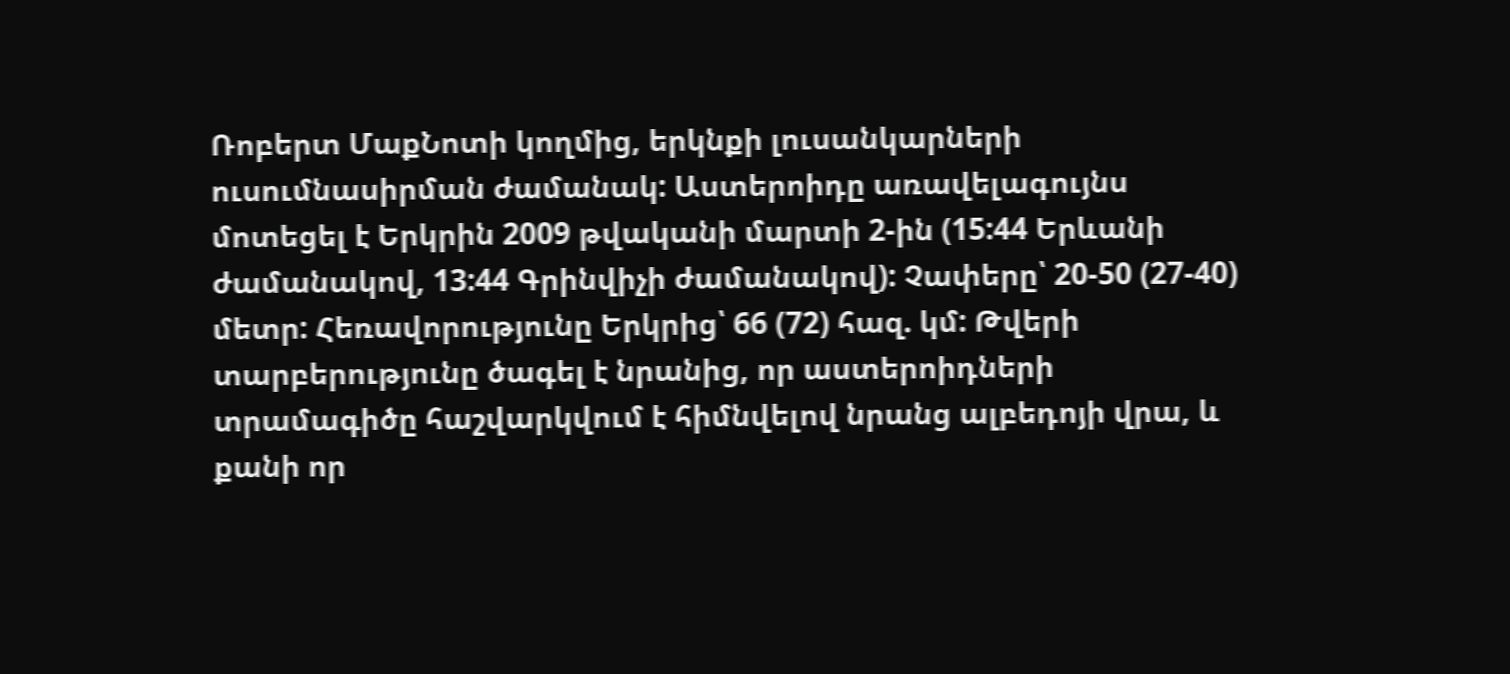Ռոբերտ ՄաքՆոտի կողմից, երկնքի լուսանկարների ուսումնասիրման ժամանակ: Աստերոիդը առավելագույնս մոտեցել է Երկրին 2009 թվականի մարտի 2-ին (15:44 Երևանի ժամանակով, 13:44 Գրինվիչի ժամանակով): Չափերը՝ 20-50 (27-40) մետր: Հեռավորությունը Երկրից՝ 66 (72) հազ. կմ: Թվերի տարբերությունը ծագել է նրանից, որ աստերոիդների տրամագիծը հաշվարկվում է հիմնվելով նրանց ալբեդոյի վրա, և քանի որ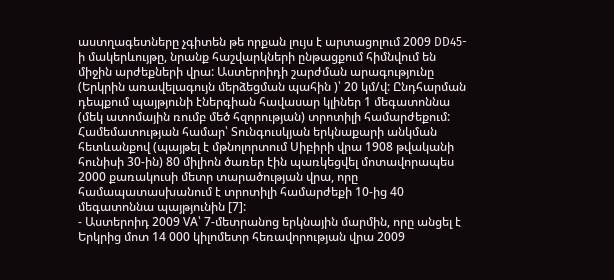աստղագետները չգիտեն թե որքան լույս է արտացոլում 2009 DD45-ի մակերևույթը, նրանք հաշվարկների ընթացքում հիմնվում են միջին արժեքների վրա: Աստերոիդի շարժման արագությունը (Երկրին առավելագույն մերձեցման պահին )՝ 20 կմ/վ: Ընդհարման դեպքում պայթյունի էներգիան հավասար կլիներ 1 մեգատոննա (մեկ ատոմային ռումբ մեծ հզորության) տրոտիլի համարժեքում: Համեմատության համար՝ Տունգուսկյան երկնաքարի անկման հետևանքով (պայթել է մթնոլորտում Սիբիրի վրա 1908 թվականի հունիսի 30-ին) 80 միլիոն ծառեր էին պառկեցվել մոտավորապես 2000 քառակուսի մետր տարածության վրա, որը համապատասխանում է տրոտիլի համարժեքի 10-ից 40 մեգատոննա պայթյունին [7]:
- Աստերոիդ 2009 VA՝ 7-մետրանոց երկնային մարմին, որը անցել է Երկրից մոտ 14 000 կիլոմետր հեռավորության վրա 2009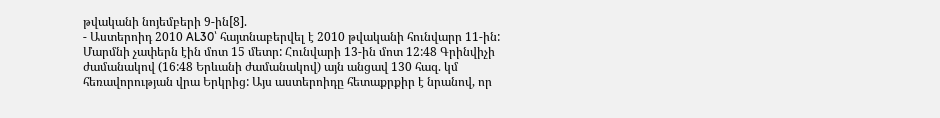թվականի նոյեմբերի 9-ին[8].
- Աստերոիդ 2010 AL30՝ հայտնաբերվել է 2010 թվականի հունվարր 11-ին: Մարմնի չափերն էին մոտ 15 մետր: Հունվարի 13-ին մոտ 12:48 Գրինվիչի ժամանակով (16:48 Երևանի ժամանակով) այն անցավ 130 հազ. կմ հեռավորության վրա Երկրից: Այս աստերոիդը հետաքրքիր է նրանով, որ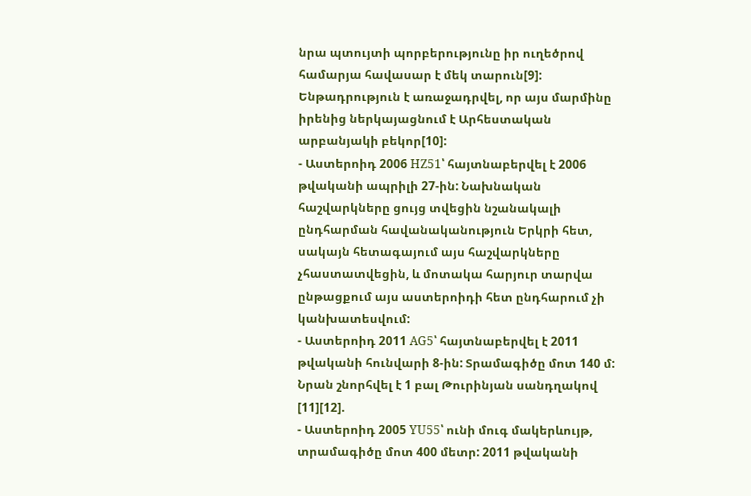նրա պտույտի պորբերությունը իր ուղեծրով համարյա հավասար է մեկ տարուն[9]: Ենթադրություն է առաջադրվել, որ այս մարմինը իրենից ներկայացնում է Արհեստական արբանյակի բեկոր[10]:
- Աստերոիդ 2006 HZ51՝ հայտնաբերվել է 2006 թվականի ապրիլի 27-ին: Նախնական հաշվարկները ցույց տվեցին նշանակալի ընդհարման հավանականություն Երկրի հետ, սակայն հետագայում այս հաշվարկները չհաստատվեցին, և մոտակա հարյուր տարվա ընթացքում այս աստերոիդի հետ ընդհարում չի կանխատեսվում:
- Աստերոիդ 2011 AG5՝ հայտնաբերվել է 2011 թվականի հունվարի 8-ին: Տրամագիծը մոտ 140 մ: Նրան շնորհվել է 1 բալ Թուրինյան սանդղակով [11][12].
- Աստերոիդ 2005 YU55՝ ունի մուգ մակերևույթ, տրամագիծը մոտ 400 մետր: 2011 թվականի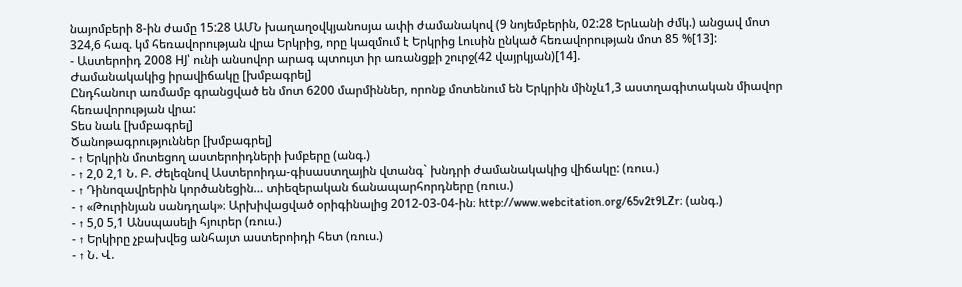նայոմբերի 8-ին ժամը 15:28 ԱՄՆ խաղաղօվկյանոսյա ափի ժամանակով (9 նոյեմբերին, 02:28 Երևանի ժմկ.) անցավ մոտ 324,6 հազ. կմ հեռավորության վրա Երկրից, որը կազմում է Երկրից Լուսին ընկած հեռավորության մոտ 85 %[13]:
- Աստերոիդ 2008 HJ՝ ունի անսովոր արագ պտույտ իր առանցքի շուրջ(42 վայրկյան)[14].
Ժամանակակից իրավիճակը [խմբագրել]
Ընդհանուր առմամբ գրանցված են մոտ 6200 մարմիններ, որոնք մոտենում են Երկրին մինչև1,3 աստղագիտական միավոր հեռավորության վրա:
Տես նաև [խմբագրել]
Ծանոթագրություններ [խմբագրել]
- ↑ Երկրին մոտեցող աստերոիդների խմբերը (անգ.)
- ↑ 2,0 2,1 Ն. Բ. Ժելեզնով Աստերոիդա-գիսաստղային վտանգ` խնդրի ժամանակակից վիճակը: (ռուս.)
- ↑ Դինոզավրերին կործանեցին… տիեզերական ճանապարհորդները (ռուս.)
- ↑ «Թուրինյան սանդղակ»։ Արխիվացված օրիգինալից 2012-03-04-ին։ http://www.webcitation.org/65v2t9LZr։ (անգ.)
- ↑ 5,0 5,1 Անսպասելի հյուրեր (ռուս.)
- ↑ Երկիրը չբախվեց անհայտ աստերոիդի հետ (ռուս.)
- ↑ Ն. Վ.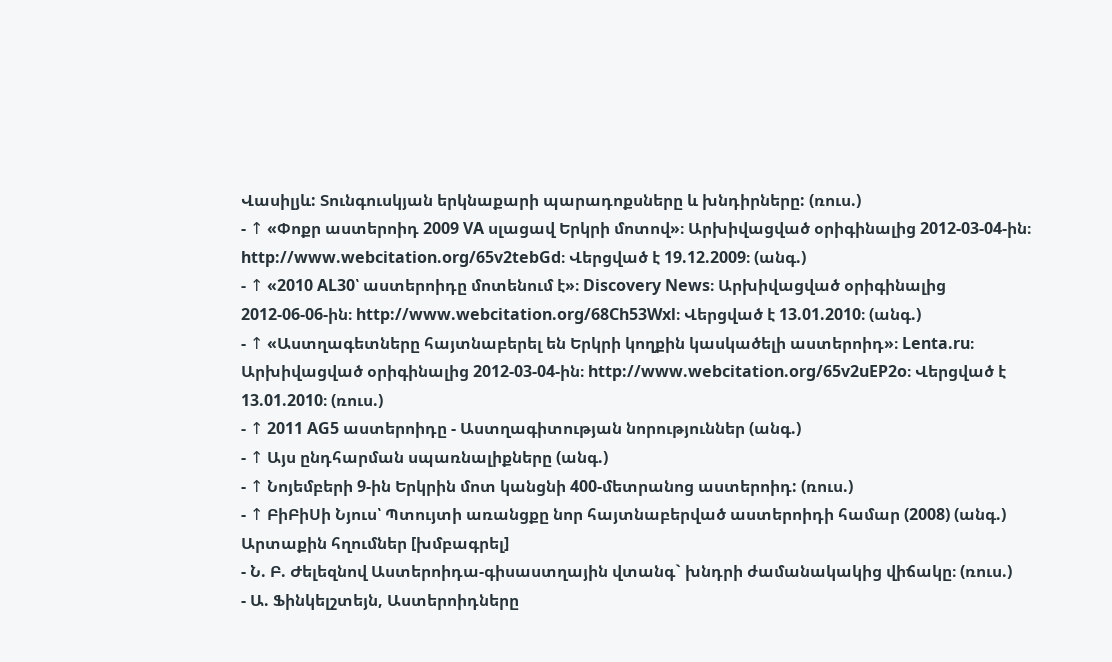Վասիլյև: Տունգուսկյան երկնաքարի պարադոքսները և խնդիրները: (ռուս.)
- ↑ «Փոքր աստերոիդ 2009 VA սլացավ Երկրի մոտով»։ Արխիվացված օրիգինալից 2012-03-04-ին։ http://www.webcitation.org/65v2tebGd։ Վերցված է 19.12.2009։ (անգ.)
- ↑ «2010 AL30՝ աստերոիդը մոտենում է»։ Discovery News։ Արխիվացված օրիգինալից 2012-06-06-ին։ http://www.webcitation.org/68Ch53Wxl։ Վերցված է 13.01.2010։ (անգ.)
- ↑ «Աստղագետները հայտնաբերել են Երկրի կողքին կասկածելի աստերոիդ»։ Lenta.ru։ Արխիվացված օրիգինալից 2012-03-04-ին։ http://www.webcitation.org/65v2uEP2o։ Վերցված է 13.01.2010։ (ռուս.)
- ↑ 2011 AG5 աստերոիդը - Աստղագիտության նորություններ (անգ.)
- ↑ Այս ընդհարման սպառնալիքները (անգ.)
- ↑ Նոյեմբերի 9-ին Երկրին մոտ կանցնի 400-մետրանոց աստերոիդ: (ռուս.)
- ↑ ԲիԲիՍի Նյուս՝ Պտույտի առանցքը նոր հայտնաբերված աստերոիդի համար (2008) (անգ.)
Արտաքին հղումներ [խմբագրել]
- Ն. Բ. Ժելեզնով Աստերոիդա-գիսաստղային վտանգ` խնդրի ժամանակակից վիճակը։ (ռուս.)
- Ա. Ֆինկելշտեյն, Աստերոիդները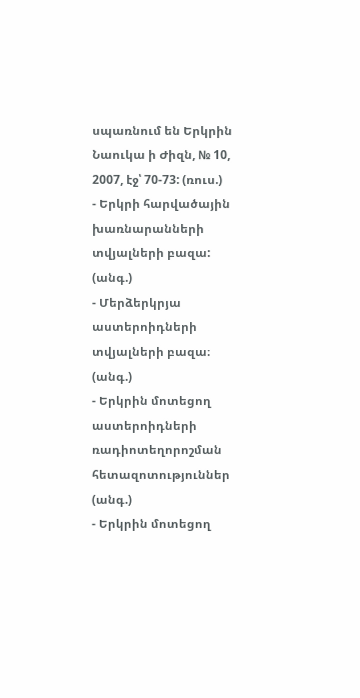սպառնում են Երկրին Նաուկա ի Ժիզն, № 10, 2007, էջ՝ 70-73: (ռուս.)
- Երկրի հարվածային խառնարանների տվյալների բազա: (անգ.)
- Մերձերկրյա աստերոիդների տվյալների բազա։ (անգ.)
- Երկրին մոտեցող աստերոիդների ռադիոտեղորոշման հետազոտություններ (անգ.)
- Երկրին մոտեցող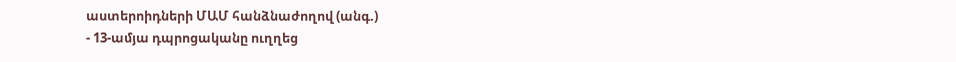աստերոիդների ՄԱՄ հանձնաժողով (անգ.)
- 13-ամյա դպրոցականը ուղղեց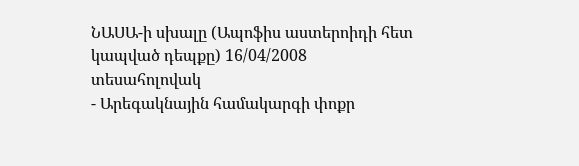ՆԱՍԱ-ի սխալը (Ապոֆիս աստերոիդի հետ կապված դեպքը) 16/04/2008 տեսահոլովակ
- Արեգակնային համակարգի փոքր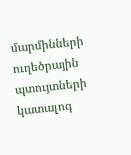մարմինների ուղեծրային պտույտների կատալոգ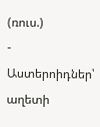(ռուս.)
- Աստերոիդներ՝ աղետի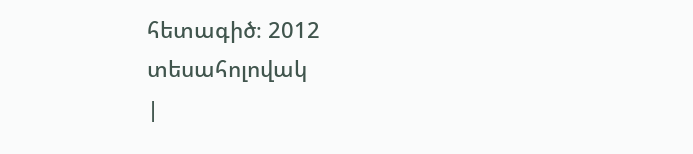հետագիծ։ 2012 տեսահոլովակ
|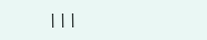|||